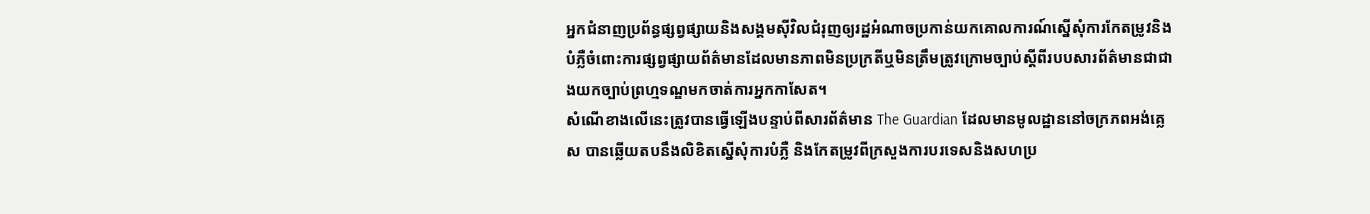អ្នកជំនាញប្រព័ន្ធផ្សព្វផ្សាយនិងសង្គមស៊ីវិលជំរុញឲ្យរដ្ឋអំណាចប្រកាន់យកគោលការណ៍ស្នើសុំការកែតម្រូវនិងបំភ្លឺចំពោះការផ្សព្វផ្សាយព័ត៌មានដែលមានភាពមិនប្រក្រតីឬមិនត្រឹមត្រូវក្រោមច្បាប់ស្តីពីរបបសារព័ត៌មានជាជាងយកច្បាប់ព្រហ្មទណ្ឌមកចាត់ការអ្នកកាសែត។
សំណើខាងលើនេះត្រូវបានធ្វើឡើងបន្ទាប់ពីសារព័ត៌មាន The Guardian ដែលមានមូលដ្ឋាននៅចក្រភពអង់គ្លេស បានឆ្លើយតបនឹងលិខិតស្នើសុំការបំភ្លឺ និងកែតម្រូវពីក្រសួងការបរទេសនិងសហប្រ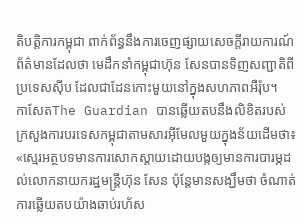តិបត្តិការកម្ពុជា ពាក់ព័ន្ធនឹងការចេញផ្សាយសេចក្តីរាយការណ៍ព័ត៌មានដែលថា មេដឹកនាំកម្ពុជាហ៊ុន សែនបានទិញសញ្ជាតិពីប្រទេសស៊ីប ដែលជាដែនកោះមួយនៅក្នុងសហភាពអឺរ៉ុប។
កាសែតThe Guardian បានឆ្លើយតបនឹងលិខិតរបស់ក្រសួងការបរទេសកម្ពុជាតាមសារអ៊ីមែលមួយក្នុងន័យដើមថា៖ «ស្មេរអត្ថបទមានការសោកស្តាយដោយបង្កឲ្យមានការបារម្ភដល់លោកនាយករដ្ឋមន្រ្តីហ៊ុន សែន ប៉ុន្តែមានសង្ឃឹមថា ចំណាត់ការឆ្លើយតបយ៉ាងឆាប់រហ័ស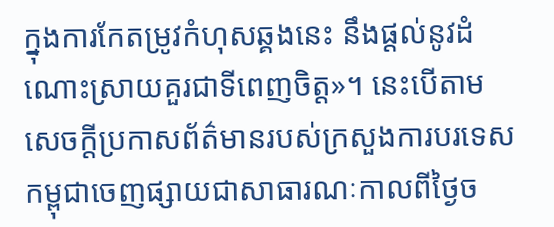ក្នុងការកែតម្រូវកំហុសឆ្គងនេះ នឹងផ្តល់នូវដំណោះស្រាយគួរជាទីពេញចិត្ត»។ នេះបើតាមសេចក្តីប្រកាសព័ត៌មានរបស់ក្រសួងការបរទេសកម្ពុជាចេញផ្សាយជាសាធារណៈកាលពីថ្ងៃច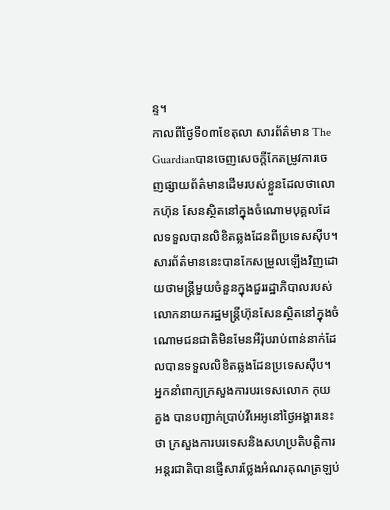ន្ទ។
កាលពីថ្ងៃទី០៣ខែតុលា សារព័ត៌មាន The Guardianបានចេញសេចក្តីកែតម្រូវការចេញផ្សាយព័ត៌មានដើមរបស់ខ្លួនដែលថាលោកហ៊ុន សែនស្ថិតនៅក្នុងចំណោមបុគ្គលដែលទទួលបានលិខិតឆ្លងដែនពីប្រទេសស៊ីប។ សារព័ត៌មាននេះបានកែសម្រួលឡើងវិញដោយថាមន្រ្តីមួយចំនួនក្នុងជួររដ្ឋាភិបាលរបស់លោកនាយករដ្ឋមន្រ្តីហ៊ុនសែនស្ថិតនៅក្នុងចំណោមជនជាតិមិនមែនអឺរ៉ុបរាប់ពាន់នាក់ដែលបានទទួលលិខិតឆ្លងដែនប្រទេសស៊ីប។
អ្នកនាំពាក្យក្រសួងការបរទេសលោក កុយ គួង បានបញ្ជាក់ប្រាប់វីអេអូនៅថ្ងៃអង្គារនេះថា ក្រសួងការបរទេសនិងសហប្រតិបត្តិការអន្តរជាតិបានផ្ញើសារថ្លែងអំណរគុណត្រឡប់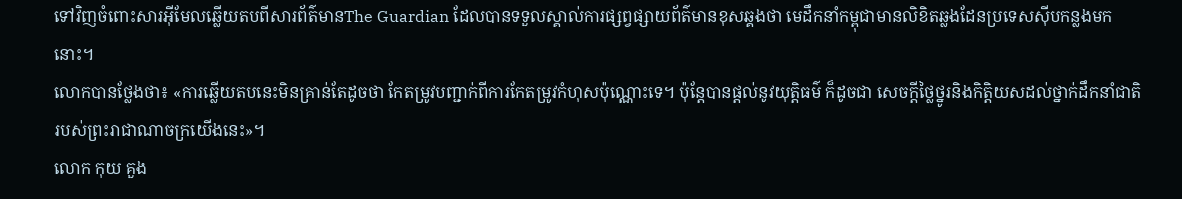ទៅវិញចំពោះសារអ៊ីមែលឆ្លើយតបពីសារព័ត៌មានThe Guardian ដែលបានទទួលស្គាល់ការផ្សព្វផ្សាយព័ត៌មានខុសឆ្គងថា មេដឹកនាំកម្ពុជាមានលិខិតឆ្លងដែនប្រទេសស៊ីបកន្លងមកនោះ។
លោកបានថ្លែងថា៖ «ការឆ្លើយតបនេះមិនគ្រាន់តែដូចថា កែតម្រូវបញ្ជាក់ពីការកែតម្រូវកំហុសប៉ុណ្ណោះទេ។ ប៉ុន្តែបានផ្តល់នូវយុត្តិធម៌ ក៏ដូចជា សេចក្តីថ្លៃថ្នូរនិងកិត្តិយសដល់ថ្នាក់ដឹកនាំជាតិរបស់ព្រះរាជាណាចក្រយើងនេះ»។
លោក កុយ គួង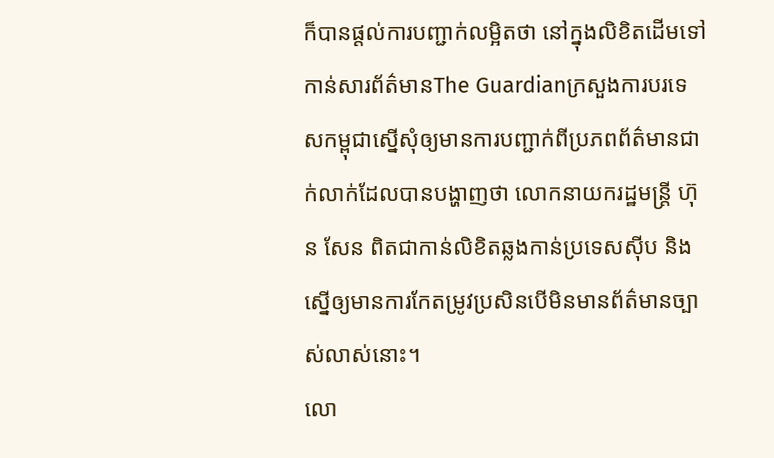ក៏បានផ្តល់ការបញ្ជាក់លម្អិតថា នៅក្នុងលិខិតដើមទៅកាន់សារព័ត៌មានThe Guardianក្រសួងការបរទេសកម្ពុជាស្នើសុំឲ្យមានការបញ្ជាក់ពីប្រភពព័ត៌មានជាក់លាក់ដែលបានបង្ហាញថា លោកនាយករដ្ឋមន្រ្តី ហ៊ុន សែន ពិតជាកាន់លិខិតឆ្លងកាន់ប្រទេសស៊ីប និងស្នើឲ្យមានការកែតម្រូវប្រសិនបើមិនមានព័ត៌មានច្បាស់លាស់នោះ។
លោ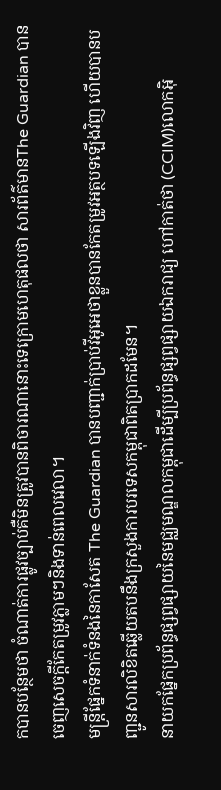កបានបន្ថែមថា ចំណាត់ការផ្លូវច្បាប់គឺមិនត្រូវបានពិចារណានោះទេក្រោមហេតុផលថា សារព័ត៌មានThe Guardian បានចេញសេចក្តីកែតម្រូវភ្លាមៗនិងទាន់ពេលវេលា។
មន្ត្រីផ្នែកទំនាក់ទំនងនៃកាសែត The Guardian បានបញ្ជាក់ប្រាប់វីអូអេថាខ្លួនបានកែតម្រូវអត្ថបទឡើងវិញ ហើយបានបញ្ជូនសារលិខិតឆ្លើយតបនឹងក្រសួងការបរទេសកម្ពុជាពិតប្រាកដមែន។
នាយកផ្នែកប្រព័ន្ធផ្សព្វផ្សាយនៃមជ្ឈមណ្ឌលកម្ពុជាដើម្បីប្រព័ន្ធផ្សព្វផ្សាយឯករាជ្យ ហៅកាត់ថា (CCIM)លោកអ៊ិ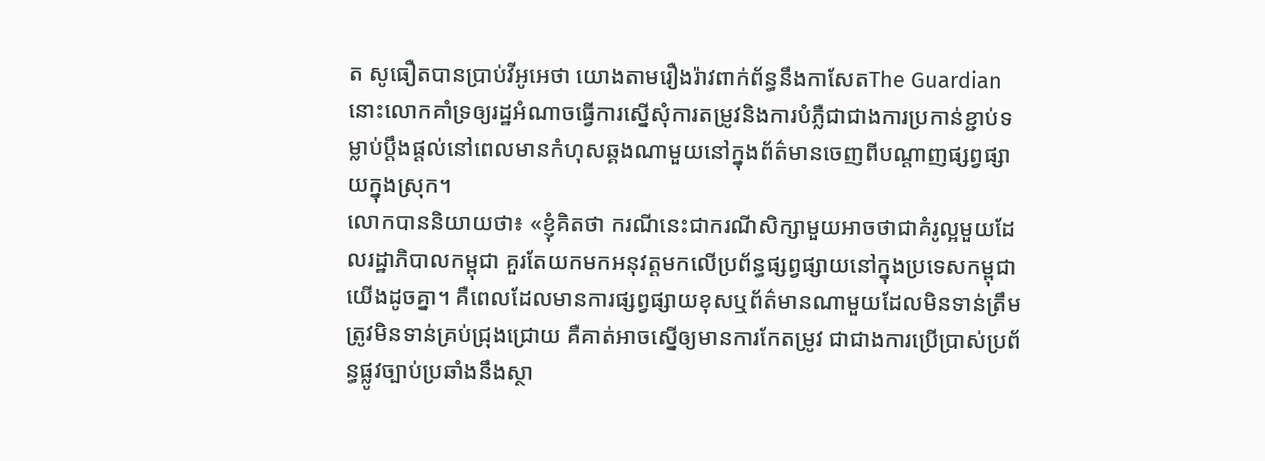ត សូធឿតបានប្រាប់វីអូអេថា យោងតាមរឿងរ៉ាវពាក់ព័ន្ធនឹងកាសែតThe Guardianនោះលោកគាំទ្រឲ្យរដ្ឋអំណាចធ្វើការស្នើសុំការតម្រូវនិងការបំភ្លឺជាជាងការប្រកាន់ខ្ជាប់ទម្លាប់ប្តឹងផ្តល់នៅពេលមានកំហុសឆ្គងណាមួយនៅក្នុងព័ត៌មានចេញពីបណ្តាញផ្សព្វផ្សាយក្នុងស្រុក។
លោកបាននិយាយថា៖ «ខ្ញុំគិតថា ករណីនេះជាករណីសិក្សាមួយអាចថាជាគំរូល្អមួយដែលរដ្ឋាភិបាលកម្ពុជា គួរតែយកមកអនុវត្តមកលើប្រព័ន្ធផ្សព្វផ្សាយនៅក្នុងប្រទេសកម្ពុជាយើងដូចគ្នា។ គឺពេលដែលមានការផ្សព្វផ្សាយខុសឬព័ត៌មានណាមួយដែលមិនទាន់ត្រឹមត្រូវមិនទាន់គ្រប់ជ្រុងជ្រោយ គឺគាត់អាចស្នើឲ្យមានការកែតម្រូវ ជាជាងការប្រើប្រាស់ប្រព័ន្ធផ្លូវច្បាប់ប្រឆាំងនឹងស្ថា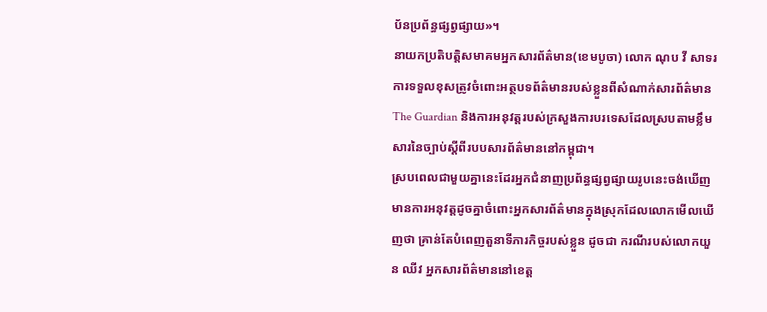ប័នប្រព័ន្ធផ្សព្វផ្សាយ»។
នាយកប្រតិបត្តិសមាគមអ្នកសារព័ត៌មាន(ខេមបូចា) លោក ណុប វី សាទរការទទួលខុសត្រូវចំពោះអត្ថបទព័ត៌មានរបស់ខ្លួនពីសំណាក់សារព័ត៌មានThe Guardian និងការអនុវត្តរបស់ក្រសួងការបរទេសដែលស្របតាមខ្លឹមសារនៃច្បាប់ស្តីពីរបបសារព័ត៌មាននៅកម្ពុជា។
ស្របពេលជាមួយគ្នានេះដែរអ្នកជំនាញប្រព័ន្ធផ្សព្វផ្សាយរូបនេះចង់ឃើញមានការអនុវត្តដូចគ្នាចំពោះអ្នកសារព័ត៌មានក្នុងស្រុកដែលលោកមើលឃើញថា គ្រាន់តែបំពេញតួនាទីភារកិច្ចរបស់ខ្លួន ដូចជា ករណីរបស់លោកយួន ឈីវ អ្នកសារព័ត៌មាននៅខេត្ត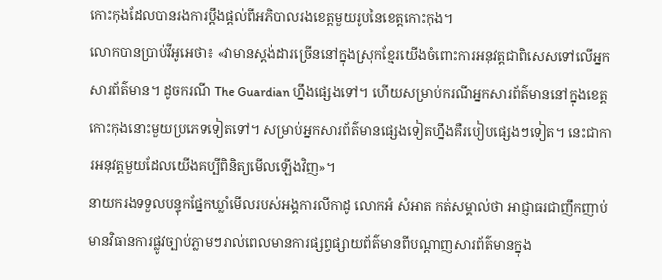កោះកុងដែលបានរងការប្តឹងផ្តល់ពីអភិបាលរងខេត្តមួយរូបនៃខេត្តកោះកុង។
លោកបានប្រាប់វីអូអេថា៖ «វាមានស្តង់ដារច្រើននៅក្នុងស្រុកខ្មែរយើងចំពោះការអនុវត្តជាពិសេសទៅលើអ្នកសារព័ត៌មាន។ ដូចករណី The Guardian ហ្នឹងផ្សេងទៅ។ ហើយសម្រាប់ករណីអ្នកសារព័ត៌មាននៅក្នុងខេត្តកោះកុងនោះមួយប្រភេទទៀតទៅ។ សម្រាប់អ្នកសារព័ត៌មានផ្សេងទៀតហ្នឹងគឺរបៀបផ្សេងៗទៀត។ នេះជាការអនុវត្តមួយដែលយើងគប្បីពិនិត្យមើលឡើងវិញ»។
នាយករងទទួលបន្ទុកផ្នែកឃ្លាំមើលរបស់អង្គការលីកាដូ លោកអំ សំអាត កត់សម្គាល់ថា អាជ្ញាធរជាញឹកញាប់មានវិធានការផ្លូវច្បាប់ភ្លាមៗរាល់ពេលមានការផ្សព្វផ្សាយព័ត៌មានពីបណ្តាញសារព័ត៌មានក្នុង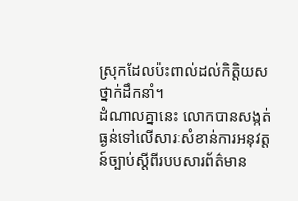ស្រុកដែលប៉ះពាល់ដល់កិត្តិយសថ្នាក់ដឹកនាំ។
ដំណាលគ្នានេះ លោកបានសង្កត់ធ្ងន់ទៅលើសារៈសំខាន់ការអនុវត្តន៍ច្បាប់ស្តីពីរបបសារព័ត៌មាន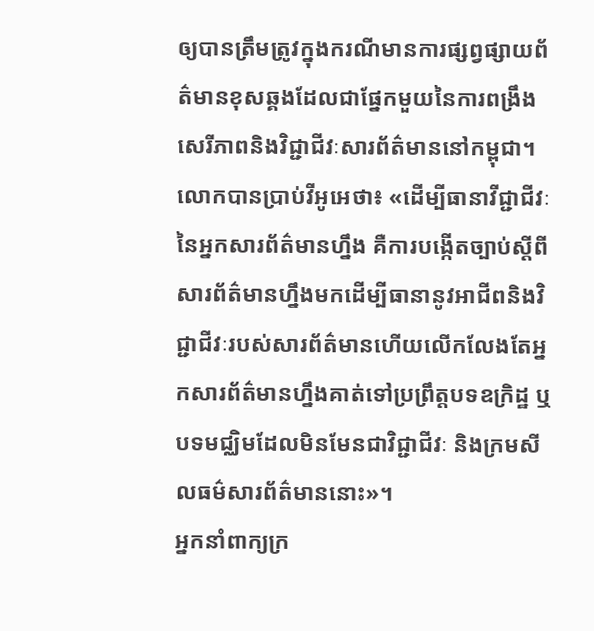ឲ្យបានត្រឹមត្រូវក្នុងករណីមានការផ្សព្វផ្សាយព័ត៌មានខុសឆ្គងដែលជាផ្នែកមួយនៃការពង្រឹងសេរីភាពនិងវិជ្ជាជីវៈសារព័ត៌មាននៅកម្ពុជា។
លោកបានប្រាប់វីអូអេថា៖ «ដើម្បីធានាវីជ្ជាជីវៈនៃអ្នកសារព័ត៌មានហ្នឹង គឺការបង្កើតច្បាប់ស្តីពីសារព័ត៌មានហ្នឹងមកដើម្បីធានានូវអាជីពនិងវិជ្ជាជីវៈរបស់សារព័ត៌មានហើយលើកលែងតែអ្នកសារព័ត៌មានហ្នឹងគាត់ទៅប្រព្រឹត្តបទឧក្រិដ្ឋ ឬបទមជ្ឈិមដែលមិនមែនជាវិជ្ជាជីវៈ និងក្រមសីលធម៌សារព័ត៌មាននោះ»។
អ្នកនាំពាក្យក្រ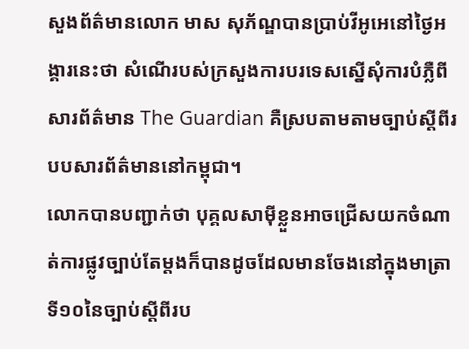សួងព័ត៌មានលោក មាស សុភ័ណ្ឌបានប្រាប់វីអូអេនៅថ្ងៃអង្គារនេះថា សំណើរបស់ក្រសួងការបរទេសស្នើសុំការបំភ្លឺពីសារព័ត៌មាន The Guardian គឺស្របតាមតាមច្បាប់ស្តីពីរបបសារព័ត៌មាននៅកម្ពុជា។
លោកបានបញ្ជាក់ថា បុគ្គលសាម៉ីខ្លួនអាចជ្រើសយកចំណាត់ការផ្លូវច្បាប់តែម្តងក៏បានដូចដែលមានចែងនៅក្នុងមាត្រាទី១០នៃច្បាប់ស្តីពីរប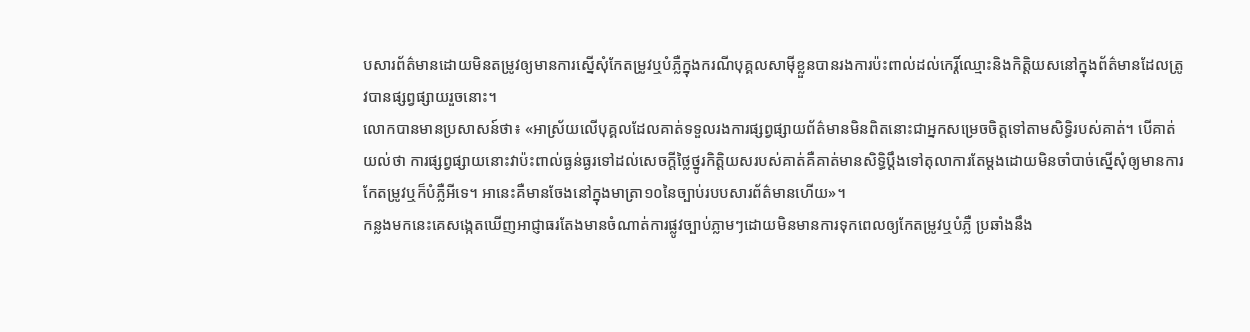បសារព័ត៌មានដោយមិនតម្រូវឲ្យមានការស្នើសុំកែតម្រូវឬបំភ្លឺក្នុងករណីបុគ្គលសាម៉ីខ្លួនបានរងការប៉ះពាល់ដល់កេរ្តិ៍ឈ្មោះនិងកិត្តិយសនៅក្នុងព័ត៌មានដែលត្រូវបានផ្សព្វផ្សាយរួចនោះ។
លោកបានមានប្រសាសន៍ថា៖ «អាស្រ័យលើបុគ្គលដែលគាត់ទទួលរងការផ្សព្វផ្សាយព័ត៌មានមិនពិតនោះជាអ្នកសម្រេចចិត្តទៅតាមសិទ្ធិរបស់គាត់។ បើគាត់យល់ថា ការផ្សព្វផ្សាយនោះវាប៉ះពាល់ធ្ងន់ធ្ងរទៅដល់សេចក្តីថ្លៃថ្នូរកិត្តិយសរបស់គាត់គឺគាត់មានសិទ្ធិប្តឹងទៅតុលាការតែម្តងដោយមិនចាំបាច់ស្នើសុំឲ្យមានការកែតម្រូវឬក៏បំភ្លឺអីទេ។ អានេះគឺមានចែងនៅក្នុងមាត្រា១០នៃច្បាប់របបសារព័ត៌មានហើយ»។
កន្លងមកនេះគេសង្កេតឃើញអាជ្ញាធរតែងមានចំណាត់ការផ្លូវច្បាប់ភ្លាមៗដោយមិនមានការទុកពេលឲ្យកែតម្រូវឬបំភ្លឺ ប្រឆាំងនឹង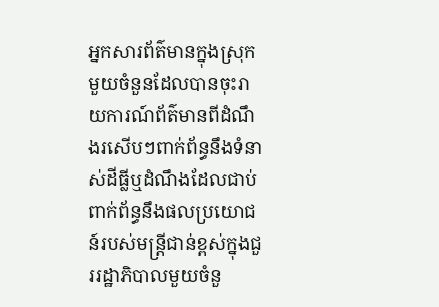អ្នកសារព័ត៌មានក្នុងស្រុកមួយចំនួនដែលបានចុះរាយការណ៍ព័ត៌មានពីដំណឹងរសើបៗពាក់ព័ន្ធនឹងទំនាស់ដីធ្លីឬដំណឹងដែលជាប់ពាក់ព័ន្ធនឹងផលប្រយោជន៍របស់មន្រ្តីជាន់ខ្ពស់ក្នុងជួររដ្ឋាភិបាលមួយចំនួ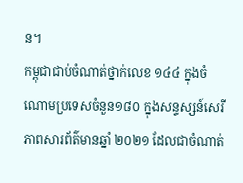ន។
កម្ពុជាជាប់ចំណាត់ថ្នាក់លេខ ១៤៤ ក្នុងចំណោមប្រទេសចំនួន១៨០ ក្នុងសន្ទស្សន៍សេរីភាពសារព័ត៌មានឆ្នាំ ២០២១ ដែលជាចំណាត់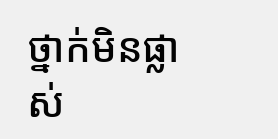ថ្នាក់មិនផ្លាស់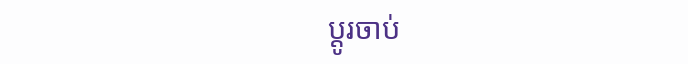ប្តូរចាប់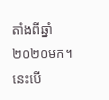តាំងពីឆ្នាំ ២០២០មក។ នេះបើ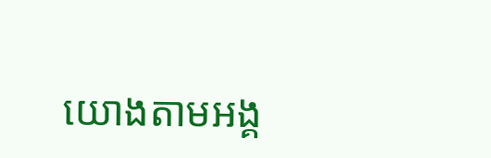យោងតាមអង្គ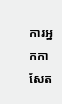ការអ្នកកាសែត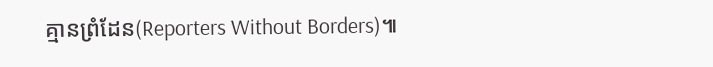គ្មានព្រំដែន(Reporters Without Borders)៕